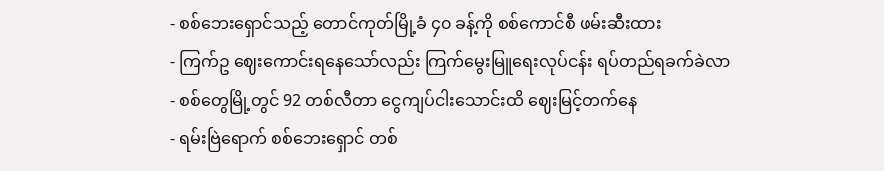- စစ်ဘေးရှောင်သည့် တောင်ကုတ်မြို့ခံ ၄၀ ခန့်ကို စစ်ကောင်စီ ဖမ်းဆီးထား
- ကြက်ဥ ဈေးကောင်းရနေသော်လည်း ကြက်မွေးမြူရေးလုပ်ငန်း ရပ်တည်ရခက်ခဲလာ
- စစ်တွေမြို့တွင် 92 တစ်လီတာ ငွေကျပ်ငါးသောင်းထိ ဈေးမြင့်တက်နေ
- ရမ်းဗြဲရောက် စစ်ဘေးရှောင် တစ်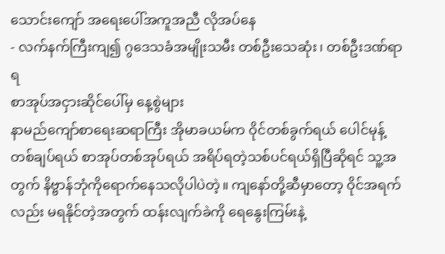သောင်းကျော် အရေးပေါ်အကူအညီ လိုအပ်နေ
- လက်နက်ကြီးကျ၍ ဂွဒေသခံအမျိုးသမီး တစ်ဦးသေဆုံး၊ တစ်ဦးဒဏ်ရာရ
စာအုပ်အငှားဆိုင်ပေါ်မှ နေ့စွဲများ
နာမည်ကျော်စာရေးဆရာကြီး အိုမာခယမ်က ဝိုင်တစ်ခွက်ရယ် ပေါင်မုန့်တစ်ချပ်ရယ် စာအုပ်တစ်အုပ်ရယ် အရိပ်ရတဲ့သစ်ပင်ရယ်ရှိပြီဆိုရင် သူ့အတွက် နိဗ္ဗာန်ဘုံကိုရောက်နေသလိုပါပဲတဲ့။ ကျနော်တို့ဆီမှာတော့ ဝိုင်အရက်လည်း မရနိုင်တဲ့အတွက် ထန်းလျက်ခဲကို ရေနွေးကြမ်းနဲ့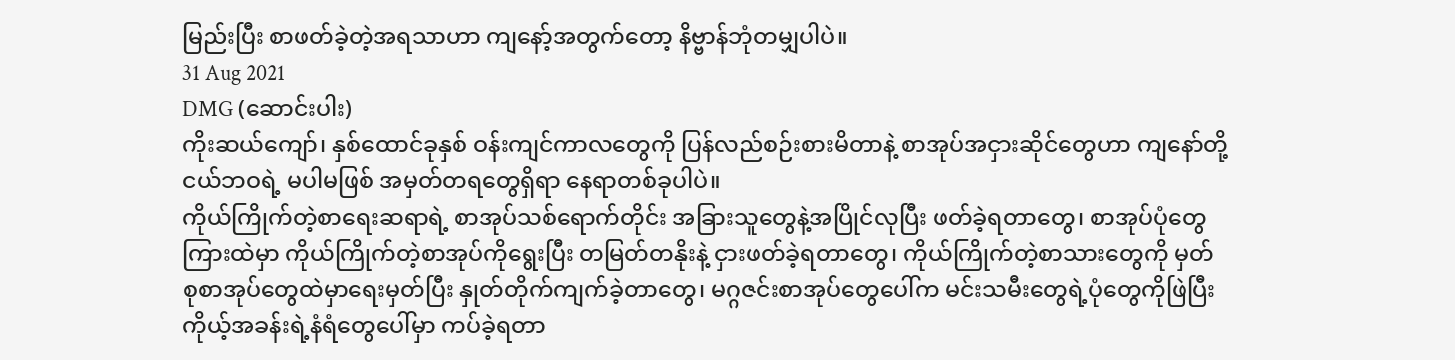မြည်းပြီး စာဖတ်ခဲ့တဲ့အရသာဟာ ကျနော့်အတွက်တော့ နိဗ္ဗာန်ဘုံတမျှပါပဲ။
31 Aug 2021
DMG (ဆောင်းပါး)
ကိုးဆယ်ကျော်၊ နှစ်ထောင်ခုနှစ် ဝန်းကျင်ကာလတွေကို ပြန်လည်စဉ်းစားမိတာနဲ့ စာအုပ်အငှားဆိုင်တွေဟာ ကျနော်တို့ငယ်ဘဝရဲ့ မပါမဖြစ် အမှတ်တရတွေရှိရာ နေရာတစ်ခုပါပဲ။
ကိုယ်ကြိုက်တဲ့စာရေးဆရာရဲ့ စာအုပ်သစ်ရောက်တိုင်း အခြားသူတွေနဲ့အပြိုင်လုပြီး ဖတ်ခဲ့ရတာတွေ၊ စာအုပ်ပုံတွေကြားထဲမှာ ကိုယ်ကြိုက်တဲ့စာအုပ်ကိုရွေးပြီး တမြတ်တနိုးနဲ့ ငှားဖတ်ခဲ့ရတာတွေ၊ ကိုယ်ကြိုက်တဲ့စာသားတွေကို မှတ်စုစာအုပ်တွေထဲမှာရေးမှတ်ပြီး နှုတ်တိုက်ကျက်ခဲ့တာတွေ၊ မဂ္ဂဇင်းစာအုပ်တွေပေါ်က မင်းသမီးတွေရဲ့ပုံတွေကိုဖြဲပြီး ကိုယ့်အခန်းရဲ့နံရံတွေပေါ်မှာ ကပ်ခဲ့ရတာ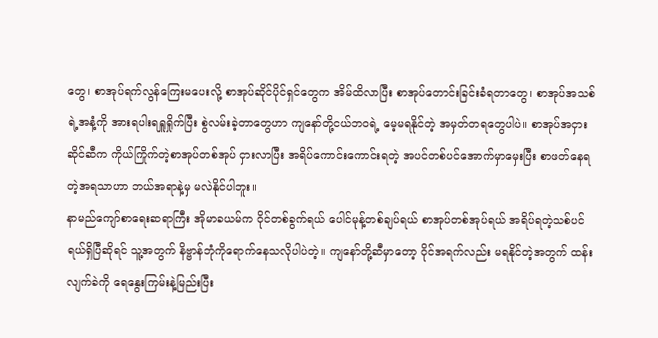တွေ၊ စာအုပ်ရက်လွန်ကြေးမပေးလို့ စာအုပ်ဆိုင်ပိုင်ရှင်တွေက အိမ်ထိလာပြီး စာအုပ်တောင်းခြင်းခံရတာတွေ၊ စာအုပ်အသစ်ရဲ့အနံ့ကို အားရပါးရရှူရှိုက်ပြီး စွဲလမ်းခဲ့တာတွေဟာ ကျနော်တို့ငယ်ဘဝရဲ့ မေ့မရနိုင်တဲ့ အမှတ်တရတွေပါပဲ။ စာအုပ်အငှားဆိုင်ဆီက ကိုယ်ကြိုက်တဲ့စာအုပ်တစ်အုပ် ငှားလာပြီး အရိပ်ကောင်းကောင်းရတဲ့ အပင်တစ်ပင်အောက်မှာမှေးပြီး စာဖတ်နေရတဲ့အရသာဟာ ဘယ်အရာနဲ့မှ မလဲနိုင်ပါဘူး။
နာမည်ကျော်စာရေးဆရာကြီး အိုမာခယမ်က ဝိုင်တစ်ခွက်ရယ် ပေါင်မုန့်တစ်ချပ်ရယ် စာအုပ်တစ်အုပ်ရယ် အရိပ်ရတဲ့သစ်ပင်ရယ်ရှိပြီဆိုရင် သူ့အတွက် နိဗ္ဗာန်ဘုံကိုရောက်နေသလိုပါပဲတဲ့။ ကျနော်တို့ဆီမှာတော့ ဝိုင်အရက်လည်း မရနိုင်တဲ့အတွက် ထန်းလျက်ခဲကို ရေနွေးကြမ်းနဲ့မြည်းပြီး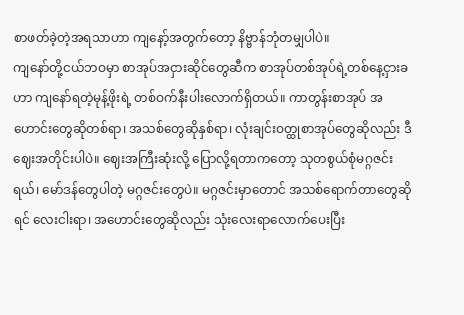စာဖတ်ခဲ့တဲ့အရသာဟာ ကျနော့်အတွက်တော့ နိဗ္ဗာန်ဘုံတမျှပါပဲ။
ကျနော်တို့ငယ်ဘဝမှာ စာအုပ်အငှားဆိုင်တွေဆီက စာအုပ်တစ်အုပ်ရဲ့တစ်နေ့ငှားခဟာ ကျနော်ရတဲ့မုန့်ဖိုးရဲ့ တစ်ဝက်နီးပါးလောက်ရှိတယ်။ ကာတွန်းစာအုပ် အဟောင်းတွေဆိုတစ်ရာ၊ အသစ်တွေဆိုနှစ်ရာ၊ လုံးချင်းဝတ္ထုစာအုပ်တွေဆိုလည်း ဒီဈေးအတိုင်းပါပဲ။ ဈေးအကြီးဆုံးလို့ ပြောလို့ရတာကတော့ သုတစွယ်စုံမဂ္ဂဇင်းရယ်၊ မော်ဒန်တွေပါတဲ့ မဂ္ဂဇင်းတွေပဲ။ မဂ္ဂဇင်းမှာတောင် အသစ်ရောက်တာတွေဆိုရင် လေးငါးရာ၊ အဟောင်းတွေဆိုလည်း သုံးလေးရာလောက်ပေးပြီး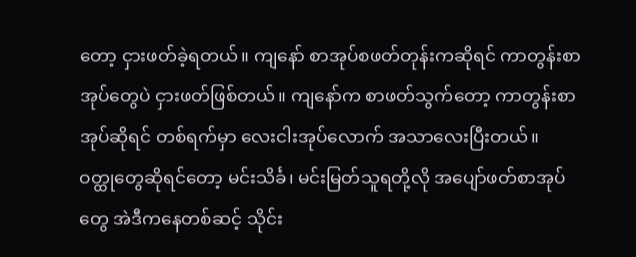တော့ ငှားဖတ်ခဲ့ရတယ်။ ကျနော် စာအုပ်စဖတ်တုန်းကဆိုရင် ကာတွန်းစာအုပ်တွေပဲ ငှားဖတ်ဖြစ်တယ်။ ကျနော်က စာဖတ်သွက်တော့ ကာတွန်းစာအုပ်ဆိုရင် တစ်ရက်မှာ လေးငါးအုပ်လောက် အသာလေးပြီးတယ်။
ဝတ္ထုတွေဆိုရင်တော့ မင်းသိင်္ခ၊ မင်းမြတ်သူရတို့လို အပျော်ဖတ်စာအုပ်တွေ အဲဒီကနေတစ်ဆင့် သိုင်း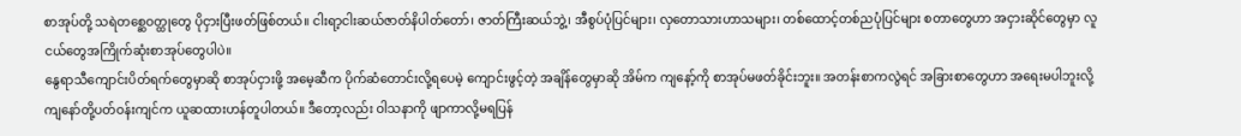စာအုပ်တို့ သရဲတစ္ဆေဝတ္ထုတွေ ပိုငှားပြီးဖတ်ဖြစ်တယ်။ ငါးရာ့ငါးဆယ်ဇာတ်နိပါတ်တော်၊ ဇာတ်ကြီးဆယ်ဘွဲ့၊ အီစွပ်ပုံပြင်များ၊ လှတောသားဟာသများ၊ တစ်ထောင့်တစ်ညပုံပြင်များ စတာတွေဟာ အငှားဆိုင်တွေမှာ လူငယ်တွေအကြိုက်ဆုံးစာအုပ်တွေပါပဲ။
နွေရာသီကျောင်းပိတ်ရက်တွေမှာဆို စာအုပ်ငှားဖို့ အမေ့ဆီက ပိုက်ဆံတောင်းလို့ရပေမဲ့ ကျောင်းဖွင့်တဲ့ အချိန်တွေမှာဆို အိမ်က ကျနော့်ကို စာအုပ်မဖတ်ခိုင်းဘူး။ အတန်းစာကလွဲရင် အခြားစာတွေဟာ အရေးမပါဘူးလို့ ကျနော်တို့ပတ်ဝန်းကျင်က ယူဆထားဟန်တူပါတယ်။ ဒီတော့လည်း ဝါသနာကို ဖျာကာလို့မရပြန်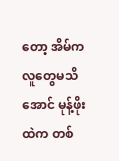တော့ အိမ်ကလူတွေမသိအောင် မုန့်ဖိုးထဲက တစ်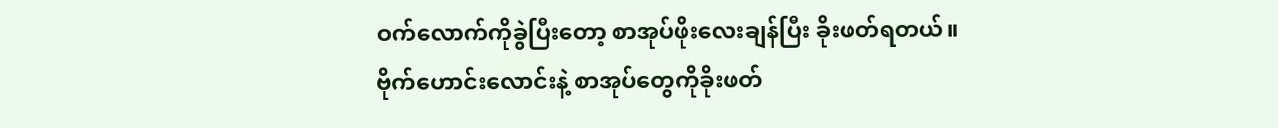ဝက်လောက်ကိုခွဲပြီးတော့ စာအုပ်ဖိုးလေးချန်ပြီး ခိုးဖတ်ရတယ်။
ဗိုက်ဟောင်းလောင်းနဲ့ စာအုပ်တွေကိုခိုးဖတ်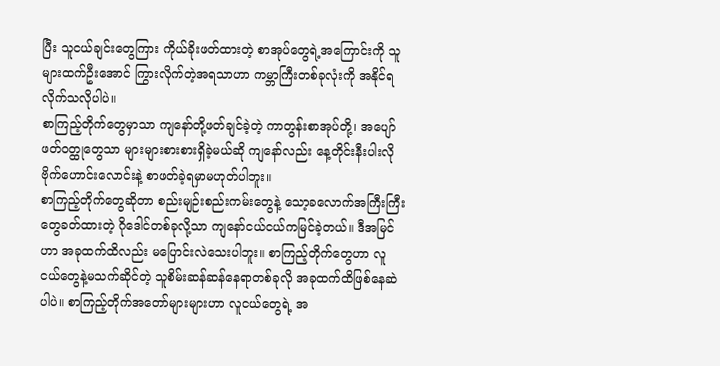ပြီး သူငယ်ချင်းတွေကြား ကိုယ်ခိုးဖတ်ထားတဲ့ စာအုပ်တွေရဲ့အကြောင်းကို သူများထက်ဦးအောင် ကြွားလိုက်တဲ့အရသာဟာ ကမ္ဘာကြီးတစ်ခုလုံးကို အနိုင်ရလိုက်သလိုပါပဲ။
စာကြည့်တိုက်တွေမှာသာ ကျနော်တို့ဖတ်ချင်ခဲ့တဲ့ ကာတွန်းစာအုပ်တို့၊ အပျော်ဖတ်ဝတ္ထုတွေသာ များများစားစားရှိခဲ့မယ်ဆို ကျနော်လည်း နေ့တိုင်းနီးပါးလို ဗိုက်ဟောင်းလောင်းနဲ့ စာဖတ်ခဲ့ရမှာမဟုတ်ပါဘူး။
စာကြည့်တိုက်တွေဆိုတာ စည်းမျဉ်းစည်းကမ်းတွေနဲ့ သော့ခလောက်အကြီးကြီးတွေခတ်ထားတဲ့ ဂိုဒေါင်တစ်ခုလို့သာ ကျနော်ငယ်ငယ်ကမြင်ခဲ့တယ်။ ဒီအမြင်ဟာ အခုထက်ထိလည်း မပြောင်းလဲသေးပါဘူး။ စာကြည့်တိုက်တွေဟာ လူငယ်တွေနဲ့မသက်ဆိုင်တဲ့ သူစိမ်းဆန်ဆန်နေရာတစ်ခုလို အခုထက်ထိဖြစ်နေဆဲပါပဲ။ စာကြည့်တိုက်အတော်များများဟာ လူငယ်တွေရဲ့ အ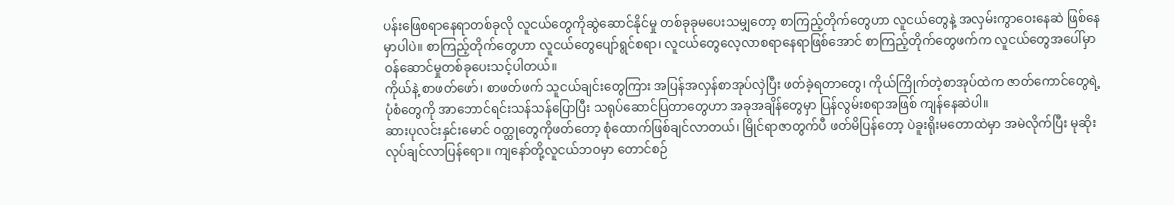ပန်းဖြေစရာနေရာတစ်ခုလို လူငယ်တွေကိုဆွဲဆောင်နိုင်မှု တစ်ခုခုမပေးသမျှတော့ စာကြည့်တိုက်တွေဟာ လူငယ်တွေနဲ့ အလှမ်းကွာဝေးနေဆဲ ဖြစ်နေမှာပါပဲ။ စာကြည့်တိုက်တွေဟာ လူငယ်တွေပျော်ရွင်စရာ၊ လူငယ်တွေလေ့လာစရာနေရာဖြစ်အောင် စာကြည့်တိုက်တွေဖက်က လူငယ်တွေအပေါ်မှာ ဝန်ဆောင်မှုတစ်ခုပေးသင့်ပါတယ်။
ကိုယ်နဲ့ စာဖတ်ဖော်၊ စာဖတ်ဖက် သူငယ်ချင်းတွေကြား အပြန်အလှန်စာအုပ်လှဲပြီး ဖတ်ခဲ့ရတာတွေ၊ ကိုယ်ကြိုက်တဲ့စာအုပ်ထဲက ဇာတ်ကောင်တွေရဲ့ပုံစံတွေကို အာဘောင်ရင်းသန်သန်ပြောပြီး သရုပ်ဆောင်ပြတာတွေဟာ အခုအချိန်တွေမှာ ပြန်လွမ်းစရာအဖြစ် ကျန်နေဆဲပါ။
ဆားပုလင်းနှင်းမောင် ဝတ္ထုတွေကိုဖတ်တော့ စုံထောက်ဖြစ်ချင်လာတယ်၊ မြိုင်ရာဇာတွက်ပီ ဖတ်မိပြန်တော့ ပဲခူးရိုးမတောထဲမှာ အမဲလိုက်ပြီး မုဆိုးလုပ်ချင်လာပြန်ရော။ ကျနော်တို့လူငယ်ဘဝမှာ တောင်စဉ်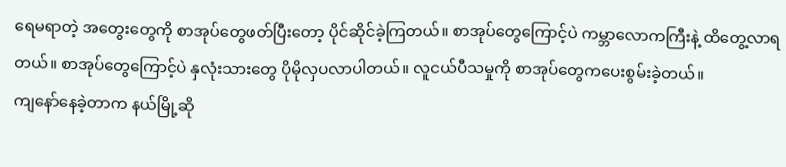ရေမရာတဲ့ အတွေးတွေကို စာအုပ်တွေဖတ်ပြီးတော့ ပိုင်ဆိုင်ခဲ့ကြတယ်။ စာအုပ်တွေကြောင့်ပဲ ကမ္ဘာလောကကြီးနဲ့ ထိတွေ့လာရတယ်။ စာအုပ်တွေကြောင့်ပဲ နှလုံးသားတွေ ပိုမိုလှပလာပါတယ်။ လူငယ်ပီသမှုကို စာအုပ်တွေကပေးစွမ်းခဲ့တယ်။
ကျနော်နေခဲ့တာက နယ်မြို့ဆို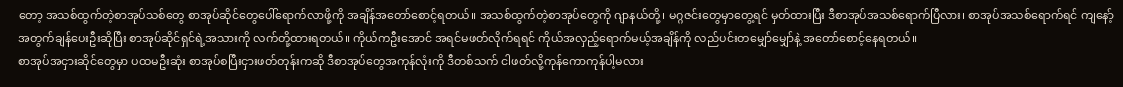တော့ အသစ်ထွက်တဲ့စာအုပ်သစ်တွေ စာအုပ်ဆိုင်တွေပေါ်ရောက်လာဖို့ကို အချိန်အတော်စောင့်ရတယ်။ အသစ်ထွက်တဲ့စာအုပ်တွေကို ဂျာနယ်တို့၊ မဂ္ဂဇင်းတွေမှာတွေ့ရင် မှတ်ထားပြီး ဒီစာအုပ်အသစ်ရောက်ပြီလား၊ စာအုပ်အသစ်ရောက်ရင် ကျနော့်အတွက်ချန်ပေးဦးဆိုပြီး စာအုပ်ဆိုင်ရှင်ရဲ့အသားကို လက်တို့ထားရတယ်။ ကိုယ်ကဦးအောင် အရင်မဖတ်လိုက်ရရင် ကိုယ်အလှည့်ရောက်မယ့်အချိန်ကို လည်ပင်းတမျှော်မျှော်နဲ့ အတော်စောင့်နေရတယ်။
စာအုပ်အငှားဆိုင်တွေမှာ ပထမဦးဆုံး စာအုပ်စပြီးငှားဖတ်တုန်းကဆို ဒီစာအုပ်တွေအကုန်လုံးကို ဒီတစ်သက် ငါဖတ်လို့ကုန်ကောကုန်ပါ့မလား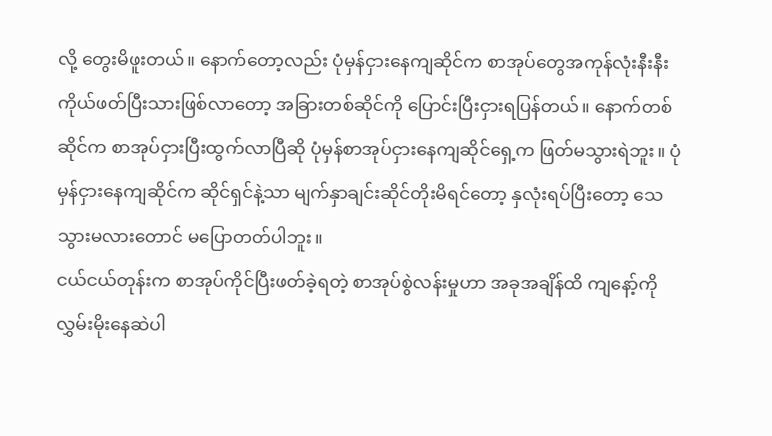လို့ တွေးမိဖူးတယ်။ နောက်တော့လည်း ပုံမှန်ငှားနေကျဆိုင်က စာအုပ်တွေအကုန်လုံးနီးနီး ကိုယ်ဖတ်ပြီးသားဖြစ်လာတော့ အခြားတစ်ဆိုင်ကို ပြောင်းပြီးငှားရပြန်တယ်။ နောက်တစ်ဆိုင်က စာအုပ်ငှားပြီးထွက်လာပြီဆို ပုံမှန်စာအုပ်ငှားနေကျဆိုင်ရှေ့က ဖြတ်မသွားရဲဘူး။ ပုံမှန်ငှားနေကျဆိုင်က ဆိုင်ရှင်နဲ့သာ မျက်နှာချင်းဆိုင်တိုးမိရင်တော့ နှလုံးရပ်ပြီးတော့ သေသွားမလားတောင် မပြောတတ်ပါဘူး။
ငယ်ငယ်တုန်းက စာအုပ်ကိုင်ပြီးဖတ်ခဲ့ရတဲ့ စာအုပ်စွဲလန်းမှုဟာ အခုအချိန်ထိ ကျနော့်ကို လွှမ်းမိုးနေဆဲပါ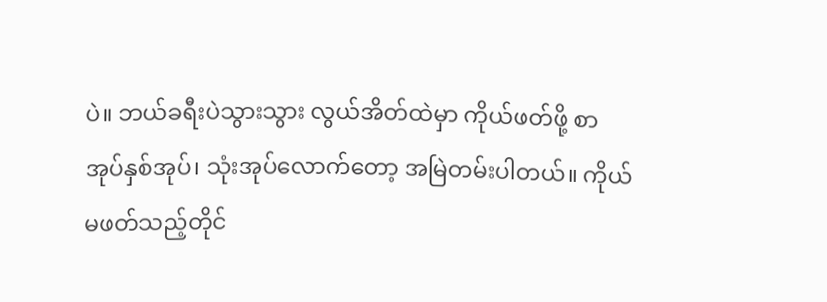ပဲ။ ဘယ်ခရီးပဲသွားသွား လွယ်အိတ်ထဲမှာ ကိုယ်ဖတ်ဖို့ စာအုပ်နှစ်အုပ်၊ သုံးအုပ်လောက်တော့ အမြဲတမ်းပါတယ်။ ကိုယ်မဖတ်သည့်တိုင်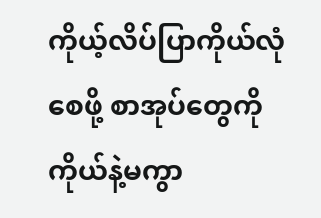ကိုယ့်လိပ်ပြာကိုယ်လုံစေဖို့ စာအုပ်တွေကို ကိုယ်နဲ့မကွာ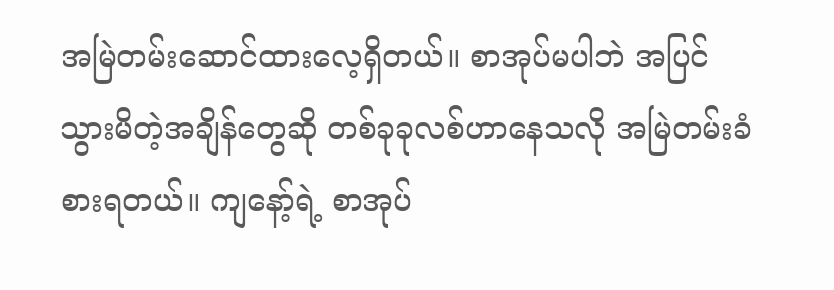အမြဲတမ်းဆောင်ထားလေ့ရှိတယ်။ စာအုပ်မပါဘဲ အပြင်သွားမိတဲ့အချိန်တွေဆို တစ်ခုခုလစ်ဟာနေသလို အမြဲတမ်းခံစားရတယ်။ ကျနော့်ရဲ့ စာအုပ်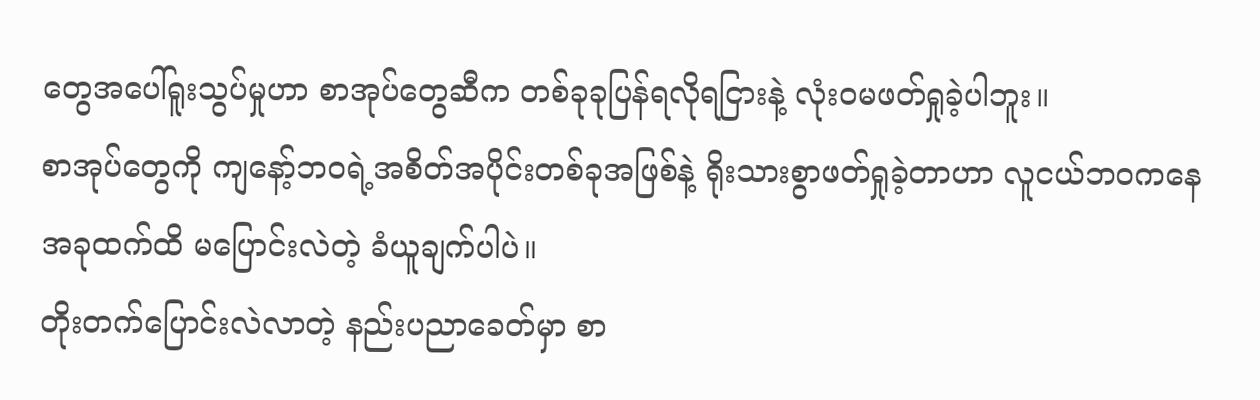တွေအပေါ်ရူးသွပ်မှုဟာ စာအုပ်တွေဆီက တစ်ခုခုပြန်ရလိုရငြားနဲ့ လုံးဝမဖတ်ရှုခဲ့ပါဘူး။
စာအုပ်တွေကို ကျနော့်ဘဝရဲ့အစိတ်အပိုင်းတစ်ခုအဖြစ်နဲ့ ရိုးသားစွာဖတ်ရှုခဲ့တာဟာ လူငယ်ဘဝကနေ အခုထက်ထိ မပြောင်းလဲတဲ့ ခံယူချက်ပါပဲ။
တိုးတက်ပြောင်းလဲလာတဲ့ နည်းပညာခေတ်မှာ စာ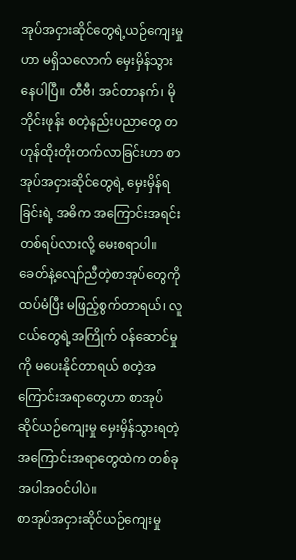အုပ်အငှားဆိုင်တွေရဲ့ယဉ်ကျေးမှုဟာ မရှိသလောက် မှေးမှိန်သွားနေပါပြီ။ တီဗီ၊ အင်တာနက်၊ မိုဘိုင်းဖုန်း စတဲ့နည်းပညာတွေ တဟုန်ထိုးတိုးတက်လာခြင်းဟာ စာအုပ်အငှားဆိုင်တွေရဲ့ မှေးမှိန်ရခြင်းရဲ့ အဓိက အကြောင်းအရင်းတစ်ရပ်လားလို့ မေးစရာပါ။
ခေတ်နဲ့လျော်ညီတဲ့စာအုပ်တွေကို ထပ်မံပြီး မဖြည့်စွက်တာရယ်၊ လူငယ်တွေရဲ့အကြိုက် ဝန်ဆောင်မှုကို မပေးနိုင်တာရယ် စတဲ့အကြောင်းအရာတွေဟာ စာအုပ်ဆိုင်ယဉ်ကျေးမှု မှေးမှိန်သွားရတဲ့ အကြောင်းအရာတွေထဲက တစ်ခုအပါအဝင်ပါပဲ။
စာအုပ်အငှားဆိုင်ယဉ်ကျေးမှု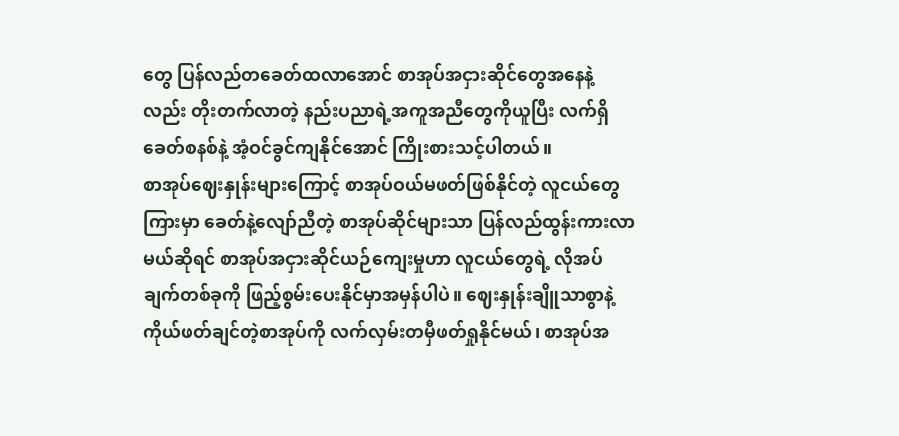တွေ ပြန်လည်တခေတ်ထလာအောင် စာအုပ်အငှားဆိုင်တွေအနေနဲ့လည်း တိုးတက်လာတဲ့ နည်းပညာရဲ့အကူအညီတွေကိုယူပြီး လက်ရှိခေတ်စနစ်နဲ့ အံ့ဝင်ခွင်ကျနိုင်အောင် ကြိုးစားသင့်ပါတယ်။
စာအုပ်ဈေးနှုန်းများကြောင့် စာအုပ်ဝယ်မဖတ်ဖြစ်နိုင်တဲ့ လူငယ်တွေကြားမှာ ခေတ်နဲ့လျော်ညီတဲ့ စာအုပ်ဆိုင်များသာ ပြန်လည်ထွန်းကားလာမယ်ဆိုရင် စာအုပ်အငှားဆိုင်ယဉ်ကျေးမှုဟာ လူငယ်တွေရဲ့ လိုအပ်ချက်တစ်ခုကို ဖြည့်စွမ်းပေးနိုင်မှာအမှန်ပါပဲ။ ဈေးနှုန်းချိူသာစွာနဲ့ ကိုယ်ဖတ်ချင်တဲ့စာအုပ်ကို လက်လှမ်းတမှီဖတ်ရှုနိုင်မယ်၊ စာအုပ်အ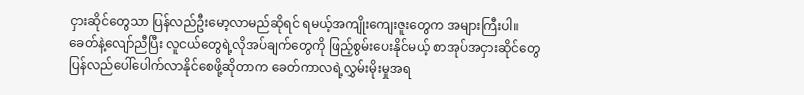ငှားဆိုင်တွေသာ ပြန်လည်ဦးမော့လာမည်ဆိုရင် ရမယ့်အကျိုးကျေးဇူးတွေက အများကြီးပါ။
ခေတ်နဲ့လျော်ညီပြီး လူငယ်တွေရဲ့လိုအပ်ချက်တွေကို ဖြည့်စွမ်းပေးနိုင်မယ့် စာအုပ်အငှားဆိုင်တွေ ပြန်လည်ပေါ်ပေါက်လာနိုင်စေဖို့ဆိုတာက ခေတ်ကာလရဲ့လွှမ်းမိုးမှုအရ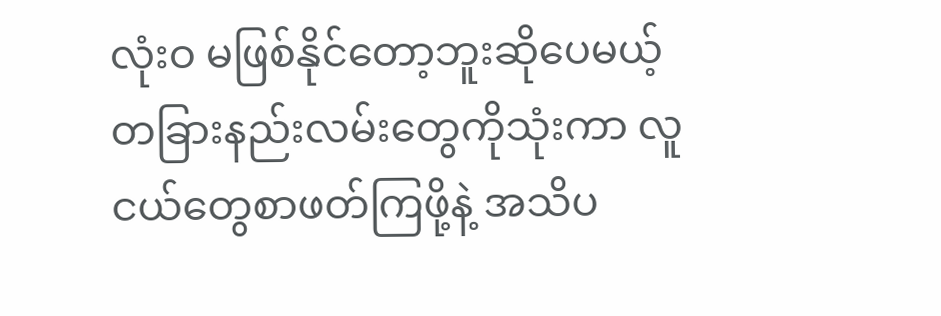လုံးဝ မဖြစ်နိုင်တော့ဘူးဆိုပေမယ့် တခြားနည်းလမ်းတွေကိုသုံးကာ လူငယ်တွေစာဖတ်ကြဖို့နဲ့ အသိပ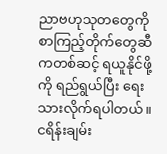ညာဗဟုသုတတွေကို စာကြည့်တိုက်တွေဆီကတစ်ဆင့် ရယူနိုင်ဖို့ကို ရည်ရွယ်ပြီး ရေးသားလိုက်ရပါတယ်။
ငရိန်းချမ်း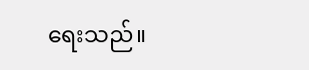ရေးသည်။